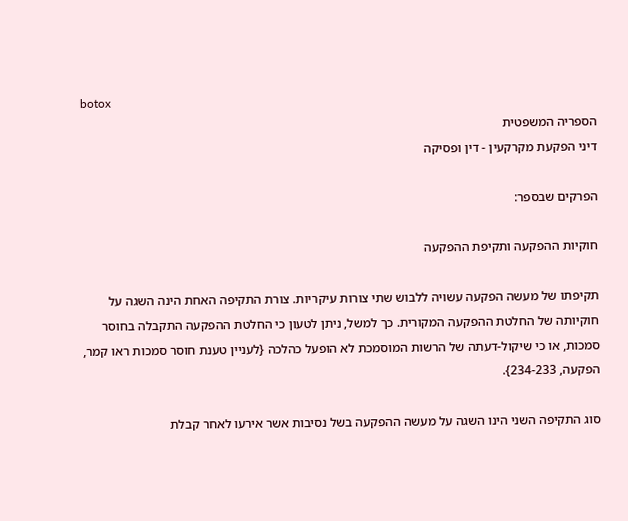botox
הספריה המשפטית
דיני הפקעת מקרקעין - דין ופסיקה

הפרקים שבספר:

חוקיות ההפקעה ותקיפת ההפקעה

תקיפתו של מעשה הפקעה עשויה ללבוש שתי צורות עיקריות. צורת התקיפה האחת הינה השגה על חוקיותה של החלטת ההפקעה המקורית. כך למשל, ניתן לטעון כי החלטת ההפקעה התקבלה בחוסר סמכות, או כי שיקול-דעתה של הרשות המוסמכת לא הופעל כהלכה {לעניין טענת חוסר סמכות ראו קמר, הפקעה, 234-233}.

סוג התקיפה השני הינו השגה על מעשה ההפקעה בשל נסיבות אשר אירעו לאחר קבלת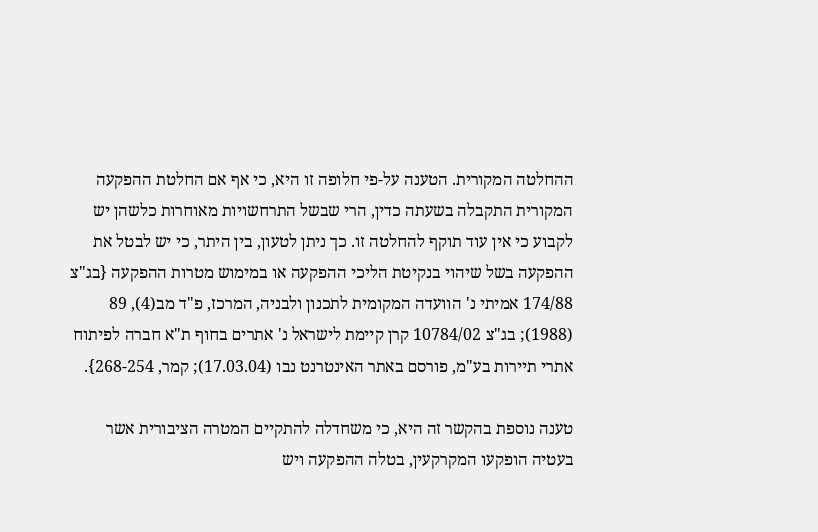ההחלטה המקורית. הטענה על-פי חלופה זו היא, כי אף אם החלטת ההפקעה המקורית התקבלה בשעתה כדין, הרי שבשל התרחשויות מאוחרות כלשהן יש לקבוע כי אין עוד תוקף להחלטה זו. כך ניתן לטעון, בין היתר, כי יש לבטל את ההפקעה בשל שיהוי בנקיטת הליכי ההפקעה או במימוש מטרות ההפקעה {בג"צ 174/88 אמיתי נ' הוועדה המקומית לתכנון ולבניה, המרכז, פ"ד מב(4), 89 (1988); בג"צ 10784/02 קרן קיימת לישראל נ' אתרים בחוף ת"א חברה לפיתוח אתרי תיירות בע"מ, פורסם באתר האינטרנט נבו (17.03.04); קמר, 268-254}.

טענה נוספת בהקשר זה היא, כי משחדלה להתקיים המטרה הציבורית אשר בעטיה הופקעו המקרקעין, בטלה ההפקעה ויש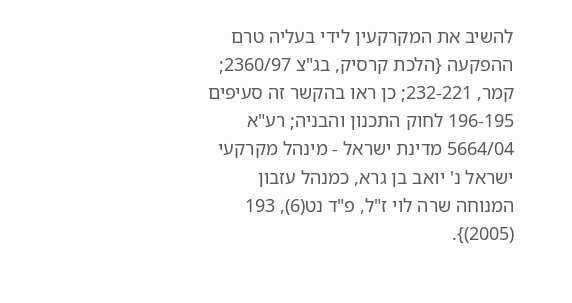להשיב את המקרקעין לידי בעליה טרם ההפקעה {הלכת קרסיק, בג"צ 2360/97; קמר, 232-221; כן ראו בהקשר זה סעיפים 196-195 לחוק התכנון והבניה; רע"א 5664/04 מדינת ישראל - מינהל מקרקעי ישראל נ' יואב בן גרא, כמנהל עזבון המנוחה שרה לוי ז"ל, פ"ד נט(6), 193 (2005)}.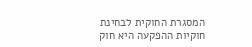המסגרת החוקית לבחינת חוקיות ההפקעה היא חוק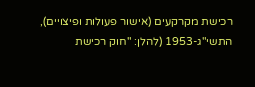רכישת מקרקעים (אישור פעולות ופיצויים), התשי"ג-1953 (להלן: "חוק רכישת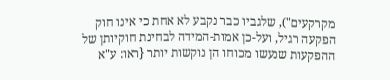מקרקעים"), שלגביו כבר נקבע לא אחת כי אינו חוק הפקעה רגיל, ועל-כן אמות-המידה לבחינת חוקיותן של ההפקעות שנעשו מכוחו הן נוקשות יותר {ראו: ע"א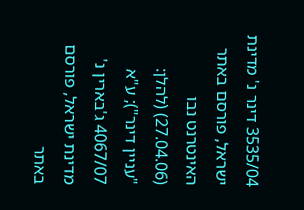3535/04 דינר נ' מדינת ישראל, פורסם באתר האינטרנט נבו (27.04.06) (להלן: "עניין דינר"); ע"א 4067/07 ג'בארין נ' מדינת ישראל, פורסם באתר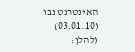האינטרנט נבו (03.01.10) (להלן: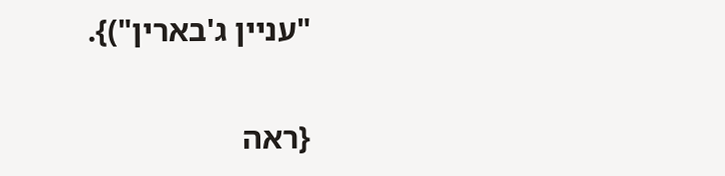"עניין ג'בארין")}.

{ראה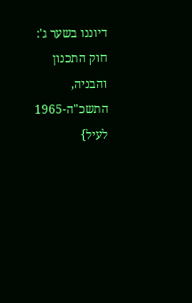דיוננו בשער ג': חוק התכנון והבניה, התשכ"ה-1965 לעיל}